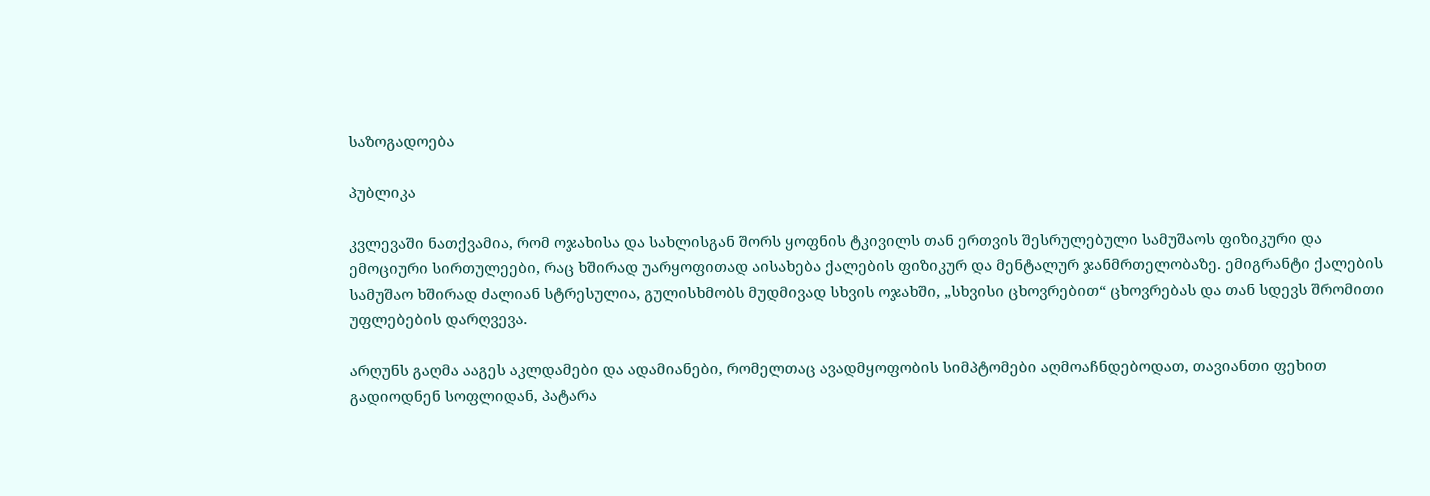საზოგადოება

პუბლიკა

კვლევაში ნათქვამია, რომ ოჯახისა და სახლისგან შორს ყოფნის ტკივილს თან ერთვის შესრულებული სამუშაოს ფიზიკური და ემოციური სირთულეები, რაც ხშირად უარყოფითად აისახება ქალების ფიზიკურ და მენტალურ ჯანმრთელობაზე. ემიგრანტი ქალების სამუშაო ხშირად ძალიან სტრესულია, გულისხმობს მუდმივად სხვის ოჯახში, „სხვისი ცხოვრებით“ ცხოვრებას და თან სდევს შრომითი უფლებების დარღვევა.

არღუნს გაღმა ააგეს აკლდამები და ადამიანები, რომელთაც ავადმყოფობის სიმპტომები აღმოაჩნდებოდათ, თავიანთი ფეხით გადიოდნენ სოფლიდან, პატარა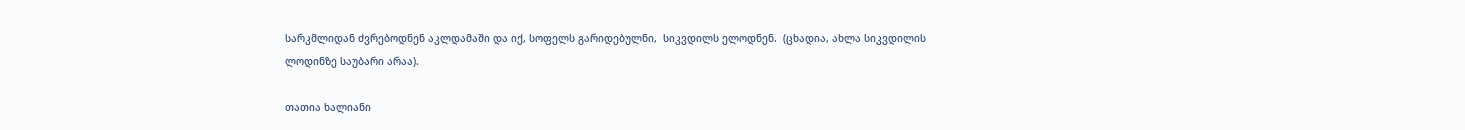სარკმლიდან ძვრებოდნენ აკლდამაში და იქ, სოფელს გარიდებულნი,  სიკვდილს ელოდნენ.  (ცხადია, ახლა სიკვდილის ლოდინზე საუბარი არაა).

თათია ხალიანი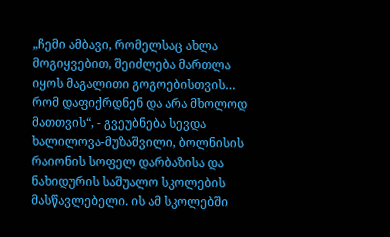„ჩემი ამბავი, რომელსაც ახლა მოგიყვებით, შეიძლება მართლა იყოს მაგალითი გოგოებისთვის… რომ დაფიქრდნენ და არა მხოლოდ მათთვის“, - გვეუბნება სევდა ხალილოვა-მუზაშვილი, ბოლნისის რაიონის სოფელ დარბაზისა და ნახიდურის საშუალო სკოლების მასწავლებელი. ის ამ სკოლებში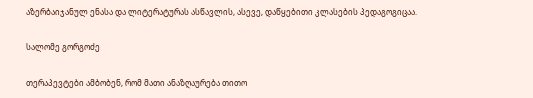აზერბაიჯანულ ენასა და ლიტერატურას ასწავლის, ასევე, დაწყებითი კლასების პედაგოგიცაა.

სალომე გორგოძე

თერაპევტები ამბობენ, რომ მათი ანაზღაურება თითო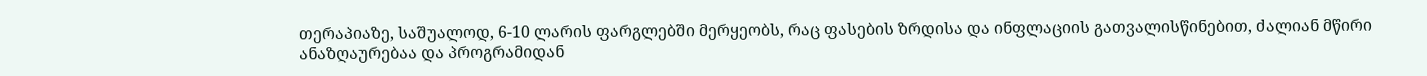თერაპიაზე, საშუალოდ, 6-10 ლარის ფარგლებში მერყეობს, რაც ფასების ზრდისა და ინფლაციის გათვალისწინებით, ძალიან მწირი ანაზღაურებაა და პროგრამიდან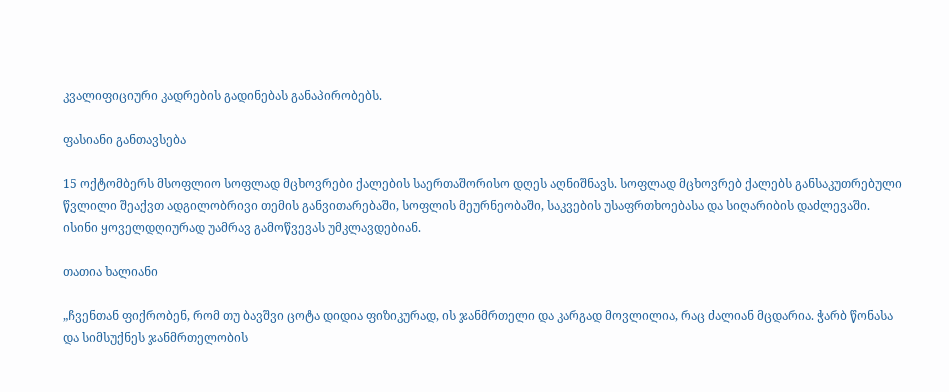კვალიფიციური კადრების გადინებას განაპირობებს.

ფასიანი განთავსება

15 ოქტომბერს მსოფლიო სოფლად მცხოვრები ქალების საერთაშორისო დღეს აღნიშნავს. სოფლად მცხოვრებ ქალებს განსაკუთრებული წვლილი შეაქვთ ადგილობრივი თემის განვითარებაში, სოფლის მეურნეობაში, საკვების უსაფრთხოებასა და სიღარიბის დაძლევაში. ისინი ყოველდღიურად უამრავ გამოწვევას უმკლავდებიან.

თათია ხალიანი

„ჩვენთან ფიქრობენ, რომ თუ ბავშვი ცოტა დიდია ფიზიკურად, ის ჯანმრთელი და კარგად მოვლილია, რაც ძალიან მცდარია. ჭარბ წონასა და სიმსუქნეს ჯანმრთელობის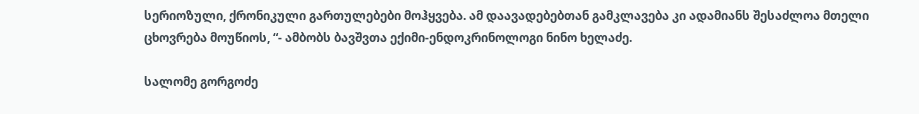სერიოზული, ქრონიკული გართულებები მოჰყვება. ამ დაავადებებთან გამკლავება კი ადამიანს შესაძლოა მთელი ცხოვრება მოუწიოს, “- ამბობს ბავშვთა ექიმი-ენდოკრინოლოგი ნინო ხელაძე.

სალომე გორგოძე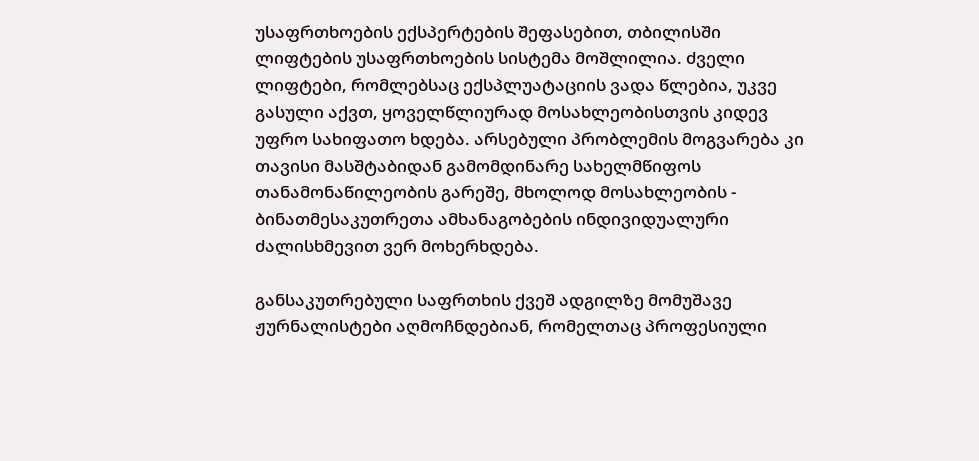უსაფრთხოების ექსპერტების შეფასებით, თბილისში ლიფტების უსაფრთხოების სისტემა მოშლილია. ძველი ლიფტები, რომლებსაც ექსპლუატაციის ვადა წლებია, უკვე გასული აქვთ, ყოველწლიურად მოსახლეობისთვის კიდევ უფრო სახიფათო ხდება. არსებული პრობლემის მოგვარება კი თავისი მასშტაბიდან გამომდინარე სახელმწიფოს თანამონაწილეობის გარეშე, მხოლოდ მოსახლეობის - ბინათმესაკუთრეთა ამხანაგობების ინდივიდუალური ძალისხმევით ვერ მოხერხდება.

განსაკუთრებული საფრთხის ქვეშ ადგილზე მომუშავე ჟურნალისტები აღმოჩნდებიან, რომელთაც პროფესიული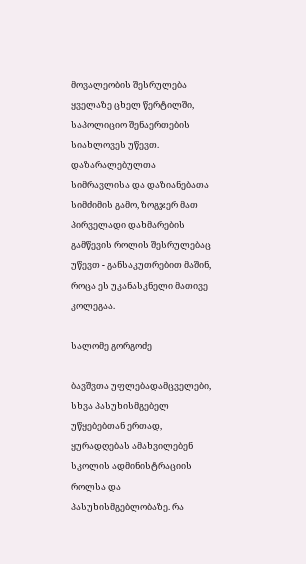მოვალეობის შესრულება ყველაზე ცხელ წერტილში, საპოლიციო შენაერთების სიახლოვეს უწევთ. დაზარალებულთა სიმრავლისა და დაზიანებათა სიმძიმის გამო, ზოგჯერ მათ პირველადი დახმარების გამწევის როლის შესრულებაც უწევთ - განსაკუთრებით მაშინ, როცა ეს უკანასკნელი მათივე კოლეგაა.

სალომე გორგოძე

ბავშვთა უფლებადამცველები, სხვა პასუხისმგებელ უწყებებთან ერთად, ყურადღებას ამახვილებენ სკოლის ადმინისტრაციის როლსა და პასუხისმგებლობაზე. რა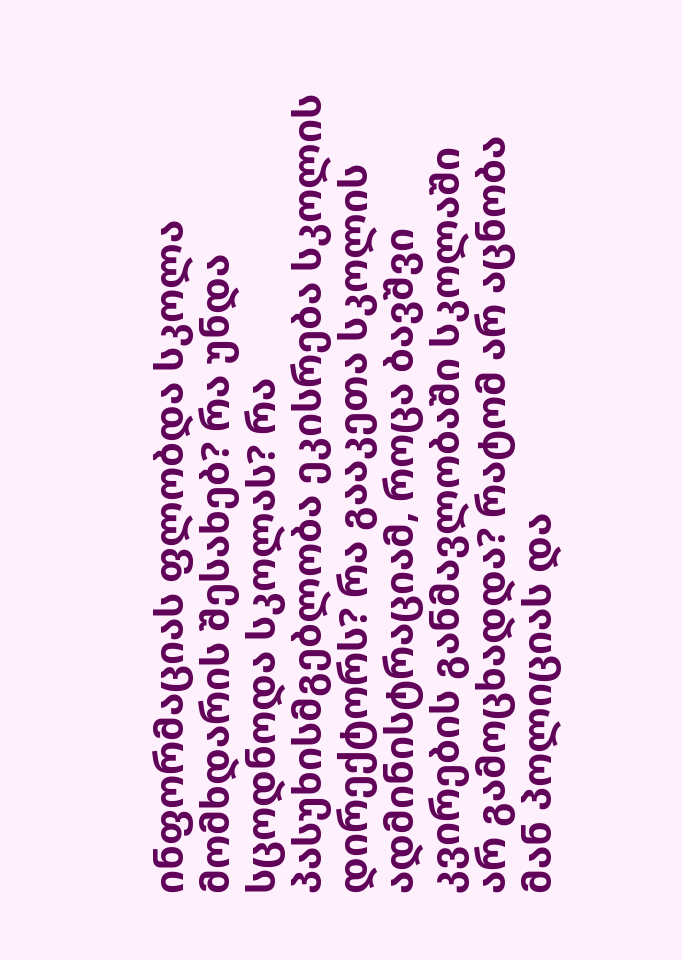ინფორმაციას ფლობდა სკოლა მომხდარის შესახებ? რა უნდა სცოდნოდა სკოლას? რა პასუხისმგებლობა ეკისრება სკოლის დირექტორს? რა გააკეთა სკოლის ადმინისტრაციამ, როცა ბავშვი კვირების განმავლობაში სკოლაში არ გამოცხადდა? რატომ არ აცნობა მან პოლიციას და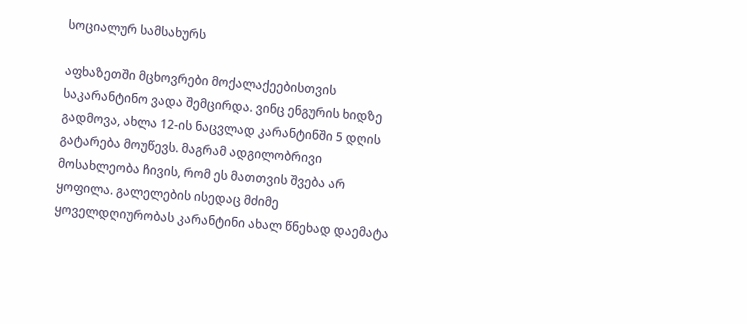სოციალურ სამსახურს

აფხაზეთში მცხოვრები მოქალაქეებისთვის საკარანტინო ვადა შემცირდა. ვინც ენგურის ხიდზე გადმოვა, ახლა 12-ის ნაცვლად კარანტინში 5 დღის გატარება მოუწევს. მაგრამ ადგილობრივი მოსახლეობა ჩივის, რომ ეს მათთვის შვება არ ყოფილა. გალელების ისედაც მძიმე ყოველდღიურობას კარანტინი ახალ წნეხად დაემატა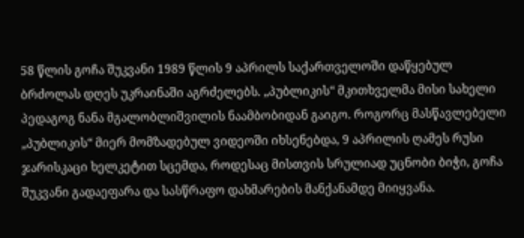58 წლის გოჩა შუკვანი 1989 წლის 9 აპრილს საქართველოში დაწყებულ ბრძოლას დღეს უკრაინაში აგრძელებს. „პუბლიკის“ მკითხველმა მისი სახელი პედაგოგ ნანა მგალობლიშვილის ნაამბობიდან გაიგო. როგორც მასწავლებელი „პუბლიკის“ მიერ მომზადებულ ვიდეოში იხსენებდა, 9 აპრილის ღამეს რუსი ჯარისკაცი ხელკეტით სცემდა, როდესაც მისთვის სრულიად უცნობი ბიჭი, გოჩა შუკვანი გადაეფარა და სასწრაფო დახმარების მანქანამდე მიიყვანა.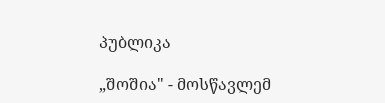პუბლიკა

„შოშია" - მოსწავლემ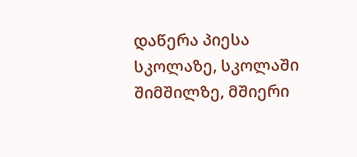დაწერა პიესა სკოლაზე, სკოლაში შიმშილზე, მშიერი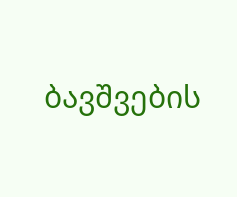ბავშვების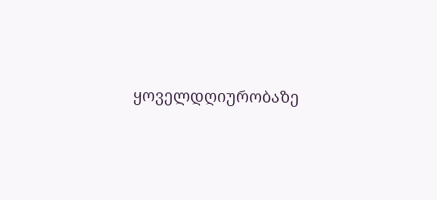ყოველდღიურობაზე